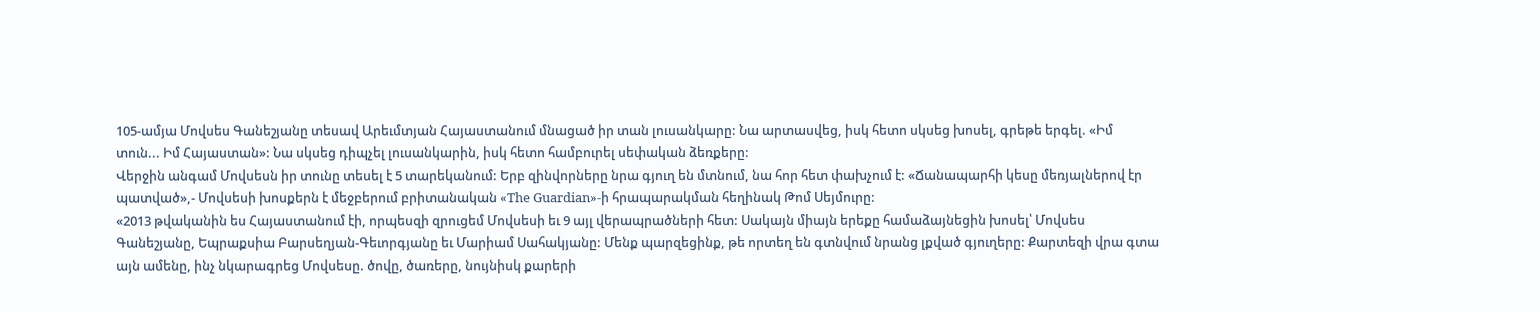105-ամյա Մովսես Գանեշյանը տեսավ Արեւմտյան Հայաստանում մնացած իր տան լուսանկարը: Նա արտասվեց, իսկ հետո սկսեց խոսել, գրեթե երգել. «Իմ տուն... Իմ Հայաստան»: Նա սկսեց դիպչել լուսանկարին, իսկ հետո համբուրել սեփական ձեռքերը:
Վերջին անգամ Մովսեսն իր տունը տեսել է 5 տարեկանում: Երբ զինվորները նրա գյուղ են մտնում, նա հոր հետ փախչում է: «Ճանապարհի կեսը մեռյալներով էր պատված»,- Մովսեսի խոսքերն է մեջբերում բրիտանական «The Guardian»-ի հրապարակման հեղինակ Թոմ Սեյմուրը:
«2013 թվականին ես Հայաստանում էի, որպեսզի զրուցեմ Մովսեսի եւ 9 այլ վերապրածների հետ: Սակայն միայն երեքը համաձայնեցին խոսել՝ Մովսես Գանեշյանը, Եպրաքսիա Բարսեղյան-Գեւորգյանը եւ Մարիամ Սահակյանը: Մենք պարզեցինք, թե որտեղ են գտնվում նրանց լքված գյուղերը: Քարտեզի վրա գտա այն ամենը, ինչ նկարագրեց Մովսեսը. ծովը, ծառերը, նույնիսկ քարերի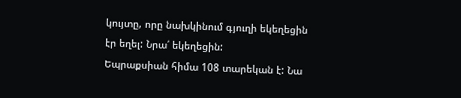կույտը, որը նախկինում գյուղի եկեղեցին էր եղել: Նրա՛ եկեղեցին:
Եպրաքսիան հիմա 108 տարեկան է: Նա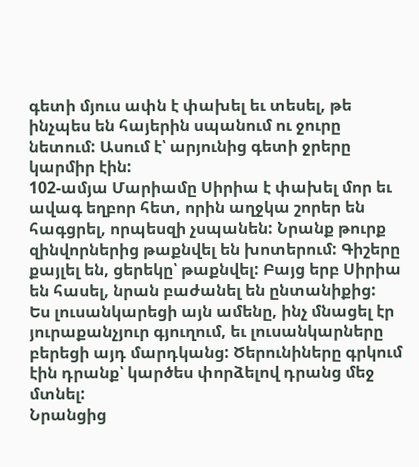գետի մյուս ափն է փախել եւ տեսել, թե ինչպես են հայերին սպանում ու ջուրը նետում: Ասում է՝ արյունից գետի ջրերը կարմիր էին:
102-ամյա Մարիամը Սիրիա է փախել մոր եւ ավագ եղբոր հետ, որին աղջկա շորեր են հագցրել, որպեսզի չսպանեն: Նրանք թուրք զինվորներից թաքնվել են խոտերում: Գիշերը քայլել են, ցերեկը՝ թաքնվել: Բայց երբ Սիրիա են հասել, նրան բաժանել են ընտանիքից:
Ես լուսանկարեցի այն ամենը, ինչ մնացել էր յուրաքանչյուր գյուղում, եւ լուսանկարները բերեցի այդ մարդկանց: Ծերունիները գրկում էին դրանք՝ կարծես փորձելով դրանց մեջ մտնել:
Նրանցից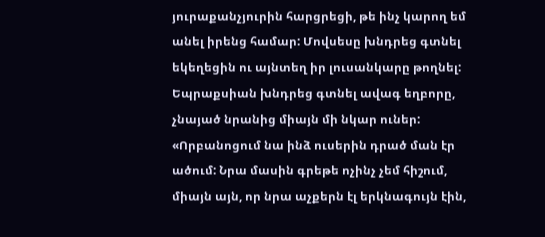յուրաքանչյուրին հարցրեցի, թե ինչ կարող եմ անել իրենց համար: Մովսեսը խնդրեց գտնել եկեղեցին ու այնտեղ իր լուսանկարը թողնել: Եպրաքսիան խնդրեց գտնել ավագ եղբորը, չնայած նրանից միայն մի նկար ուներ: «Որբանոցում նա ինձ ուսերին դրած ման էր ածում: Նրա մասին գրեթե ոչինչ չեմ հիշում, միայն այն, որ նրա աչքերն էլ երկնագույն էին,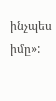ինչպես իմը»: